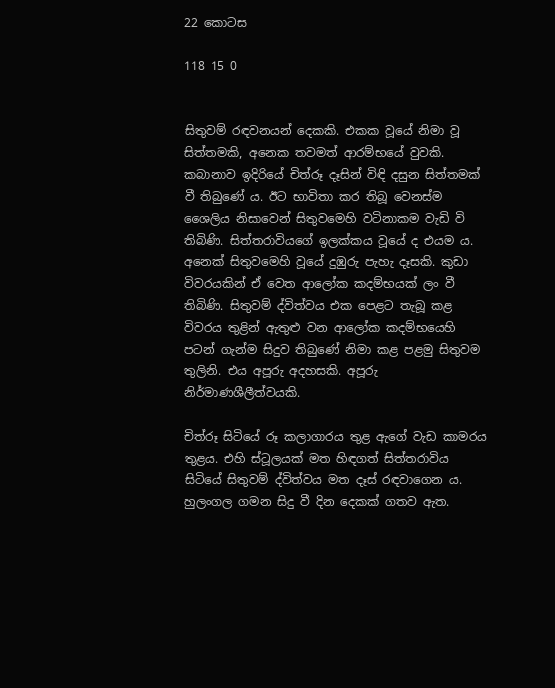22 කොටස

118 15 0


සිතුවම් රඳවනයන් දෙකකි. එකක වූයේ නිමා වූ සිත්තමකි, අනෙක තවමත් ආරම්භයේ වුවකි. කබානාව ඉදිරියේ චිත්රූ දෑසින් විඳි දසුන සිත්තමක් වී තිබුණේ ය. ඊට භාවිතා කර තිබූ වෙනස්ම ශෛලිය නිසාවෙන් සිතුවමෙහි වටිනාකම වැඩි වි තිබිණි. සිත්තරාවියගේ ඉලක්කය වූයේ ද එයම ය. අනෙක් සිතුවමෙහි වූයේ දුඹුරු පැහැ දෑසකි. කුඩා විවරයකින් ඒ වෙත ආලෝක කදම්භයක් ලං වී තිබිණි. සිතුවම් ද්විත්වය එක පෙළට තැබූ කළ විවරය තුළින් ඇතුළු වන ආලෝක කදම්භයෙහි පටන් ගැන්ම සිදුව තිබුණේ නිමා කළ පළමු සිතුවම තුලිනි. එය අපූරු අදහසකි. අපූරු නිර්මාණශීලීත්වයකි.

චිත්රූ සිටියේ රූ කලාගාරය තුළ ඇගේ වැඩ කාමරය තුළය. එහි ස්ටූලයක් මත හිඳගත් සිත්තරාවිය සිටියේ සිතුවම් ද්විත්වය මත දෑස් රඳවාගෙන ය. හුලංගල ගමන සිදු වී දින දෙකක් ගතව ඇත.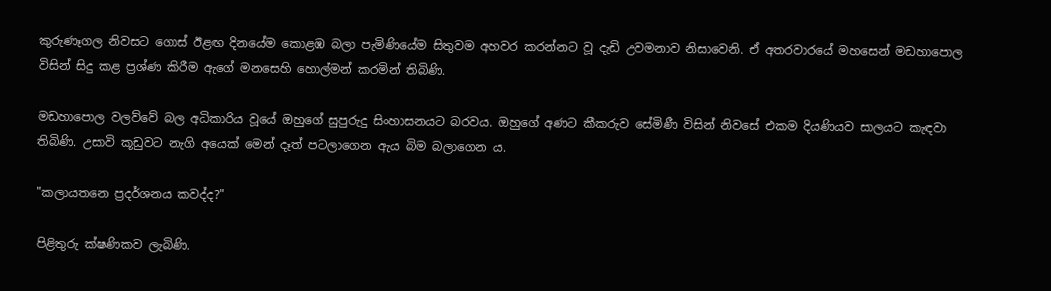කුරුණෑගල නිවසට ගොස් ඊළඟ දිනයේම කොළඹ බලා පැමිණියේම සිතුවම අහවර කරන්නට වූ දැඩි උවමනාව නිසාවෙනි. ඒ අතරවාරයේ මහසෙන් මඩහාපොල විසින් සිදු කළ ප්‍රශ්ණ කිරීම ඇගේ මනසෙහි හොල්මන් කරමින් තිබිණි.

මඩහාපොල වලව්වේ බල අධිකාරිය වූයේ ඔහුගේ සුපුරුදු සිංහාසනයට බරවය. ඔහුගේ අණට කීකරුව සේමිණී විසින් නිවසේ එකම දියණියව සාලයට කැඳවා තිබිණි. උසාවි කූඩුවට නැගි අයෙක් මෙන් දෑත් පටලාගෙන ඇය බිම බලාගෙන ය.

"කලායතනෙ ප්‍රදර්ශනය කවද්ද?"

පිළිතුරු ක්ෂණිකව ලැබිණි.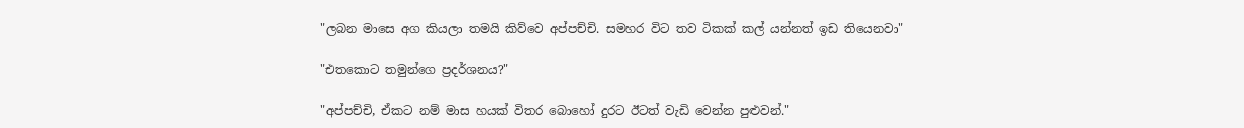"ලබන මාසෙ අග කියලා තමයි කිව්වෙ අප්පච්චි. සමහර විට තව ටිකක් කල් යන්නත් ඉඩ තියෙනවා"

"එතකොට තමුන්ගෙ ප්‍රදර්ශනය?"

"අප්පච්චි, ඒකට නම් මාස හයක් විතර බොහෝ දුරට ඊටත් වැඩි වෙන්න පුළුවන්."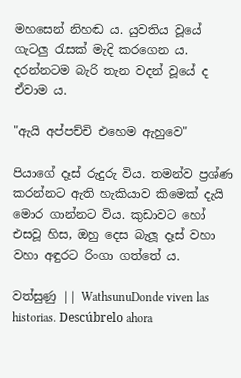මහසෙන් නිහඬ ය. යුවතිය වූයේ ගැටලු රැසක් මැදි කරගෙන ය. දරන්නටම බැරි තැන වදන් වූයේ ද ඒවාම ය.

"ඇයි අප්පච්චි එහෙම ඇහුවෙ"

පියාගේ දෑස් රුදුරු විය. තමන්ව ප්‍රශ්ණ කරන්නට ඇති හැකියාව කිමෙක් දැයි මොර ගාන්නට විය. කුඩාවට හෝ එසවූ හිස, ඔහු දෙස බැලූ දෑස් වහා වහා අඳුරට රිංගා ගත්තේ ය.

වත්සුණු || WathsunuDonde viven las historias. Descúbrelo ahora